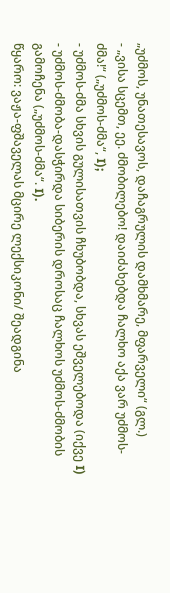„უძმოს, უნათესავოს, დაჩაგრულის დამხმარე, მფარველი“ (გლ.)
- „ვისა სცემთ, ეე. ძმობილებო! დაიძახებდა ჩალხო აქა ვარ უძმოს-ძმა!“ („უძმოს-ძმა“, I);
- უძმოს-ძმა სხვის გულისათვის ჩხუბობდა, სხვას ეშველებოდა (იქვე I)
- უძმოს-ძმობა-დასჭირდა სიბერის დროსაც ჩალხოს უძმოს-ძმობის გამოჩენა („უძმოს-ძმა“. I).
წყარო: ვაჟა-ფშაველას მცირე ლექსიკონი/ შეადგინა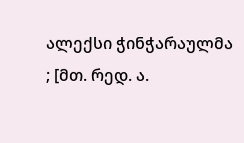ალექსი ჭინჭარაულმა ; [მთ. რედ. ა.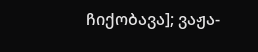ჩიქობავა]; ვაჟა-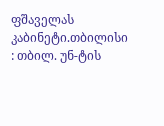ფშაველას კაბინეტი.თბილისი : თბილ. უნ-ტის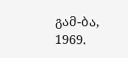გამ-ბა, 1969.